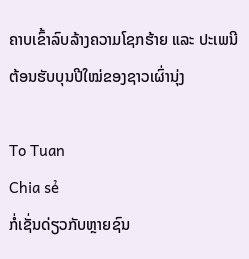ຄາບເຂົ້າລົບລ້າງຄວາມໂຊກຮ້າຍ ແລະ ປະເພນີຕ້ອນຮັບບຸນປີໃໝ່ຂອງຊາວເຜົ່ານຸ່ງ

To Tuan
Chia sẻ
ກໍ່ເຊັ່ນດ່ຽວກັບຫຼາຍຊົນ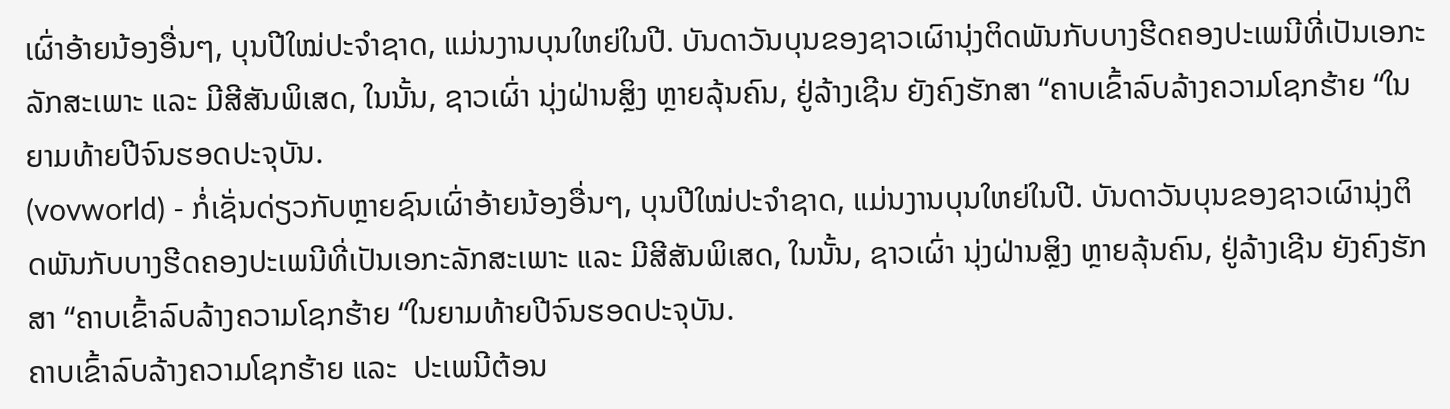ເຜົ່າອ້າຍນ້ອງອື່ນໆ, ບຸນປີໃໝ່ປະຈຳຊາດ, ແມ່ນງານບຸນໃຫຍ່ໃນປີ. ບັນດາວັນບຸນຂອງຊາວເຜົານຸ່ງຕິດພັນກັບບາງຮີດຄອງປະເພນີທີ່ເປັນເອກະລັກສະເພາະ ແລະ ມີສີສັນພິເສດ, ໃນນັ້ນ, ຊາວເຜົ່າ ນຸ່ງຝ່ານສຼິງ ຫຼາຍລຸ້ນຄົນ, ຢູ່ລ້າງເຊີນ ຍັງຄົງຮັກສາ “ຄາບເຂົ້າລົບລ້າງຄວາມໂຊກຮ້າຍ “ໃນຍາມທ້າຍປີຈົນຮອດປະຈຸບັນ.
(vovworld) - ກໍ່ເຊັ່ນດ່ຽວກັບຫຼາຍຊົນເຜົ່າອ້າຍນ້ອງອື່ນໆ, ບຸນປີໃໝ່ປະຈຳຊາດ, ແມ່ນງານບຸນໃຫຍ່ໃນປີ. ບັນດາວັນບຸນຂອງຊາວເຜົານຸ່ງຕິດພັນກັບບາງຮີດຄອງປະເພນີທີ່ເປັນເອກະລັກສະເພາະ ແລະ ມີສີສັນພິເສດ, ໃນນັ້ນ, ຊາວເຜົ່າ ນຸ່ງຝ່ານສຼິງ ຫຼາຍລຸ້ນຄົນ, ຢູ່ລ້າງເຊີນ ຍັງຄົງຮັກສາ “ຄາບເຂົ້າລົບລ້າງຄວາມໂຊກຮ້າຍ “ໃນຍາມທ້າຍປີຈົນຮອດປະຈຸບັນ.
ຄາບເຂົ້າລົບລ້າງຄວາມໂຊກຮ້າຍ ແລະ  ປະເພນີຕ້ອນ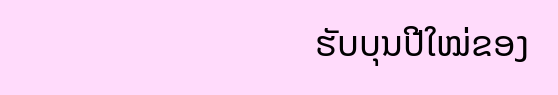ຮັບບຸນປີໃໝ່ຂອງ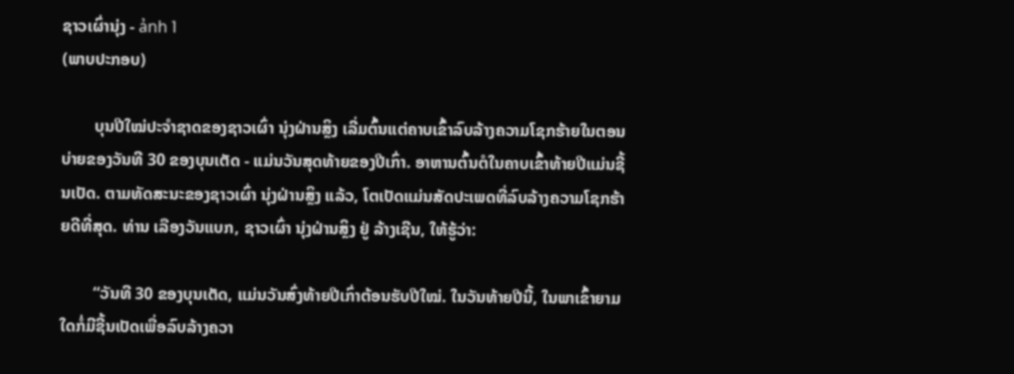ຊາວເຜົ່ານຸ່ງ - ảnh 1
(ພາບປະກອບ)

        ບຸນປີໃໝ່ປະຈຳຊາດຂອງຊາວເຜົ່າ ນຸ່ງຝ່ານສຼິງ ເລີ່ມຕົ້ນແຕ່ຄາບເຂົ້າລົບລ້າງຄວາມໂຊກຮ້າຍໃນຕອນບ່າຍຂອງວັນທີ 30 ຂອງບຸນເຕັດ - ແມ່ນວັນສຸດທ້າຍຂອງປີເກົ່າ. ອາຫານຕົ້ນຕໍໃນຄາບເຂົ້າທ້າຍປີແມ່ນຊີ້ນເປັດ. ຕາມທັດສະນະຂອງຊາວເຜົ່າ ນຸ່ງຝ່ານສຼິງ ແລ້ວ, ໂຕເປັດແມ່ນສັດປະເພດທີ່ລົບລ້າງຄວາມໂຊກຮ້າຍດີທີ່ສຸດ. ທ່ານ ເລືອງວັນແບກ, ຊາວເຜົ່າ ນຸ່ງຝ່ານສຼິງ ຢູ່ ລ້າງເຊີນ, ໃຫ້ຮູ້ວ່າ:

        “ວັນທີ 30 ຂອງບຸນເຕັດ, ແມ່ນວັນສົ່ງທ້າຍປີເກົ່າຕ້ອນຮັບປີໃໝ່. ໃນວັນທ້າຍປີນີ້, ໃນພາເຂົ້າຍາມໃດກໍ່ມີຊີ້ນເປັດເພື່ອລົບລ້າງຄວາ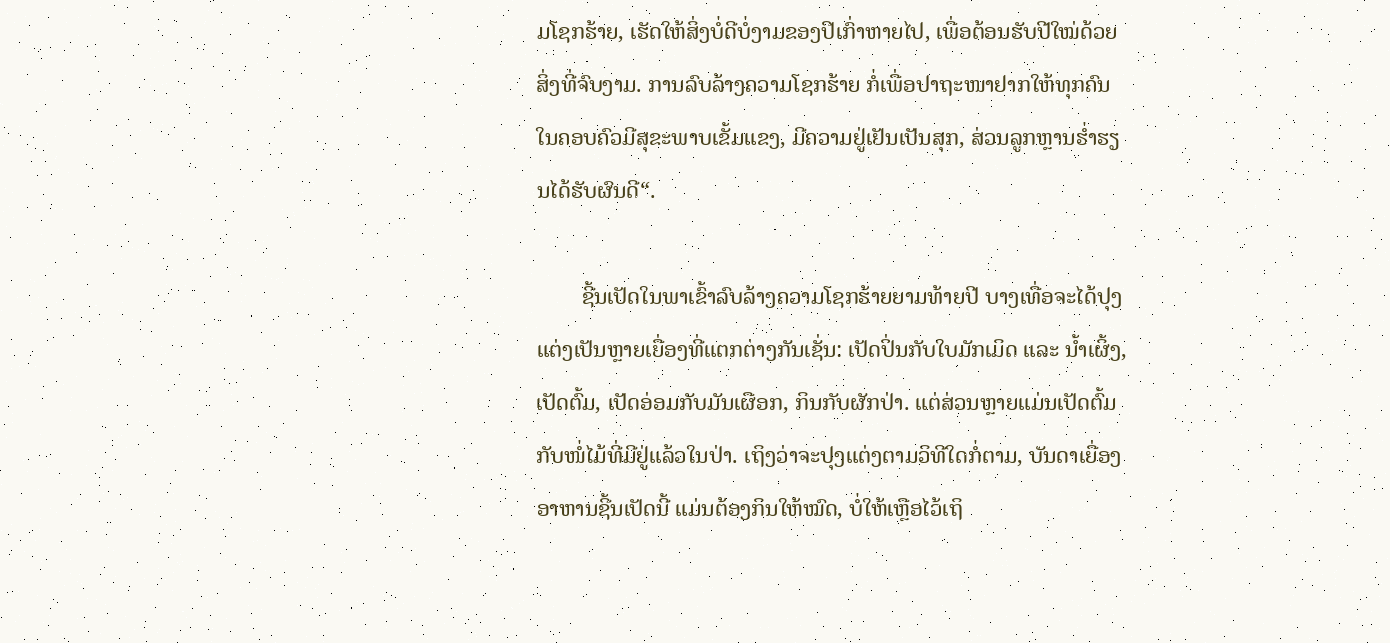ມໂຊກຮ້າຍ, ເຮັດໃຫ້ສິ່ງບໍ່ດີບໍ່ງາມຂອງປີເກົ່າຫາຍໄປ, ເພື່ອຕ້ອນຮັບປີໃໝ່ດ້ວຍສິ່ງທີ່ຈົບງາມ. ການລົບລ້າງຄວາມໂຊກຮ້າຍ ກໍ່ເພື່ອປາຖະໜາຢາກໃຫ້ທຸກຄົນໃນຄອບຄົວມີສຸຂະພາບເຂັ້ມແຂງ, ມີຄວາມຢູ່ເຢັນເປັນສຸກ, ສ່ວນລູກຫຼານຮ່ຳຮຽນໄດ້ຮັບຜົນດີ“.

        ຊີ້ນເປັດໃນພາເຂົ້າລົບລ້າງຄວາມໂຊກຮ້າຍຍາມທ້າຍປີ ບາງເທື່ອຈະໄດ້ປຸງແຕ່ງເປັນຫຼາຍເຍື່ອງທີ່ແຕກຕ່າງກັນເຊັ່ນ: ເປັດປິ່ນກັບໃບມັກເມິດ ແລະ ນ້ຳເຜິ້ງ, ເປັດຕົ້ມ, ເປັດອ່ອມກັບມັນເຜືອກ, ກິນກັບຜັກປ່າ. ແຕ່ສ່ວນຫຼາຍແມ່ນເປັດຕົ້ມກັບໜໍ່ໄມ້ທີ່ມີຢູ່ແລ້ວໃນປ່າ. ເຖິງວ່າຈະປຸງແຕ່ງຕາມວິທີໃດກໍ່ຕາມ, ບັນດາເຍື່ອງອາຫານຊີ້ນເປັດນີ້ ແມ່ນຕ້ອງກິນໃຫ້ໝົດ, ບໍ່ໃຫ້ເຫຼືອໄວ້ເຖິ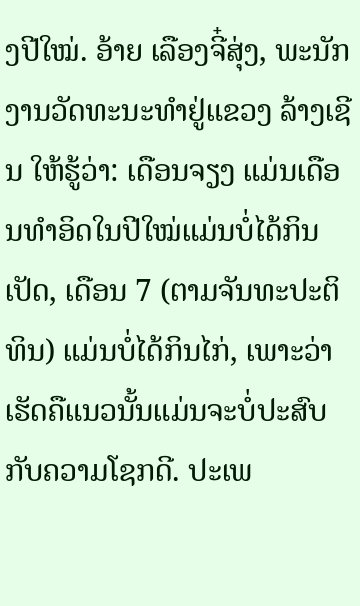ງປີໃໝ່. ອ້າຍ ເລືອງຈີ໋ສຸ່ງ, ພະນັກງານວັດທະນະທຳຢູ່ແຂວງ ລ້າງເຊີນ ໃຫ້ຮູ້ວ່າ: ເດືອນຈຽງ ແມ່ນເດືອນທຳອິດໃນປີໃໝ່ແມ່ນບໍ່ໄດ້ກິນເປັດ, ເດືອນ 7 (ຕາມຈັນທະປະຕິທິນ) ແມ່ນບໍ່ໄດ້ກິນໄກ່, ເພາະວ່າເຮັດຄືແນວນັ້ນແມ່ນຈະບໍ່ປະສົບກັບຄວາມໂຊກດີ. ປະເພ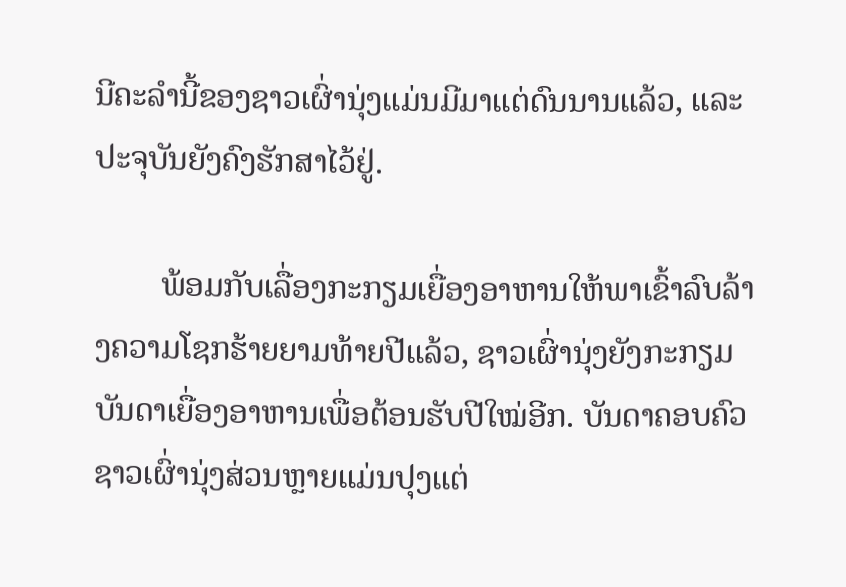ນີຄະລຳນີ້ຂອງຊາວເຜົ່ານຸ່ງແມ່ນມີມາແຕ່ດົນນານແລ້ວ, ແລະ ປະຈຸບັນຍັງຄົງຮັກສາໄວ້ຢູ່.

        ພ້ອມກັບເລື່ອງກະກຽມເຍື່ອງອາຫານໃຫ້ພາເຂົ້າລົບລ້າງຄວາມໂຊກຮ້າຍຍາມທ້າຍປີແລ້ວ, ຊາວເຜົ່ານຸ່ງຍັງກະກຽມບັນດາເຍື່ອງອາຫານເພື່ອຕ້ອນຮັບປີໃໝ່ອີກ. ບັນດາຄອບຄົວຊາວເຜົ່ານຸ່ງສ່ວນຫຼາຍແມ່ນປຸງແຕ່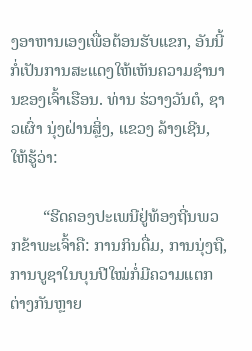ງອາຫານເອງເພື່ອຕ້ອນຮັບແຂກ, ອັນນີ້ກໍ່ເປັນການສະແດງໃຫ້ເຫັນຄວາມຊຳນານຂອງເຈົ້າເຮືອນ. ທ່ານ ຮ່ວາງວັນຕໍ, ຊາວເຜົ່າ ນຸ່ງຝ່ານສຼິ່ງ, ແຂວງ ລ້າງເຊີນ, ໃຫ້ຮູ້ວ່າ:

        “ຮີດຄອງປະເພນີຢູ່ທ້ອງຖີ່ນພວກຂ້າພະເຈົ້າຄື: ການກິນດື່ມ, ການນຸ່ງຖື, ການບູຊາໃນບຸນປີໃໝ່ກໍ່ມີຄວາມແຕກຕ່າງກັນຫຼາຍ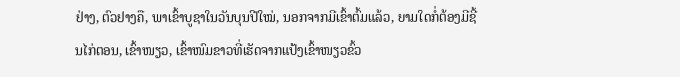ຢ່າງ, ຕົວຢາງຄື, ພາເຂົ້າບູຊາໃນວັນບຸນປີໃໝ່, ນອກຈາກມີເຂົ້າຕົ້ມແລ້ວ, ຍາມໃດກໍ່ຕ້ອງມີຊີ້ນໄກ່ຕອນ, ເຂົ້າໜຽວ, ເຂົ້າໜົມຂາວທີ່ເຮັດຈາກແປ້ງເຂົ້າໜຽວຂົ້ວ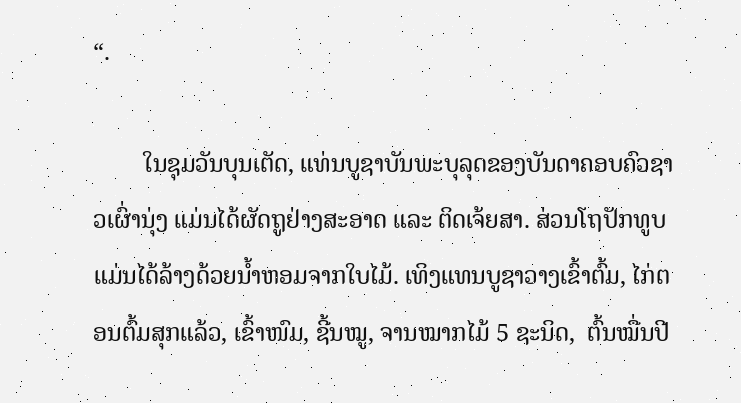“.

        ໃນຊຸມວັນບຸນເຕັດ, ແທ່ນບູຊາບັນພະບຸລຸດຂອງບັນດາຄອບຄົວຊາວເຜົ່ານຸ່ງ ແມ່ນໄດ້ຜັດຖູຢ່າງສະອາດ ແລະ ຕິດເຈ້ຍສາ. ສ່ວນໂຖປັກທູບແມ່ນໄດ້ລ້າງດ້ວຍນ້ຳຫອມຈາກໃບໄມ້. ເທິງແທນບູຊາວາງເຂົ້າຕົ້ມ, ໄກ່ຕອນຕົ້ມສຸກແລ້ວ, ເຂົ້າໜົມ, ຊີ້ນໝູ, ຈານໝາກໄມ້ 5 ຊະນິດ,  ຕົ້ນໝື່ນປີ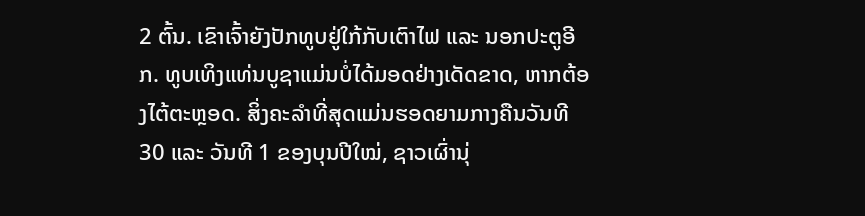2 ຕົ້ນ. ເຂົາເຈົ້າຍັງປັກທູບຢູ່ໃກ້ກັບເຕົາໄຟ ແລະ ນອກປະຕູອີກ. ທູບເທິງແທ່ນບູຊາແມ່ນບໍ່ໄດ້ມອດຢ່າງເດັດຂາດ, ຫາກຕ້ອງໄຕ້ຕະຫຼອດ. ສິ່ງຄະລຳທີ່ສຸດແມ່ນຮອດຍາມກາງຄືນວັນທີ 30 ແລະ ວັນທີ 1 ຂອງບຸນປີໃໝ່, ຊາວເຜົ່ານຸ່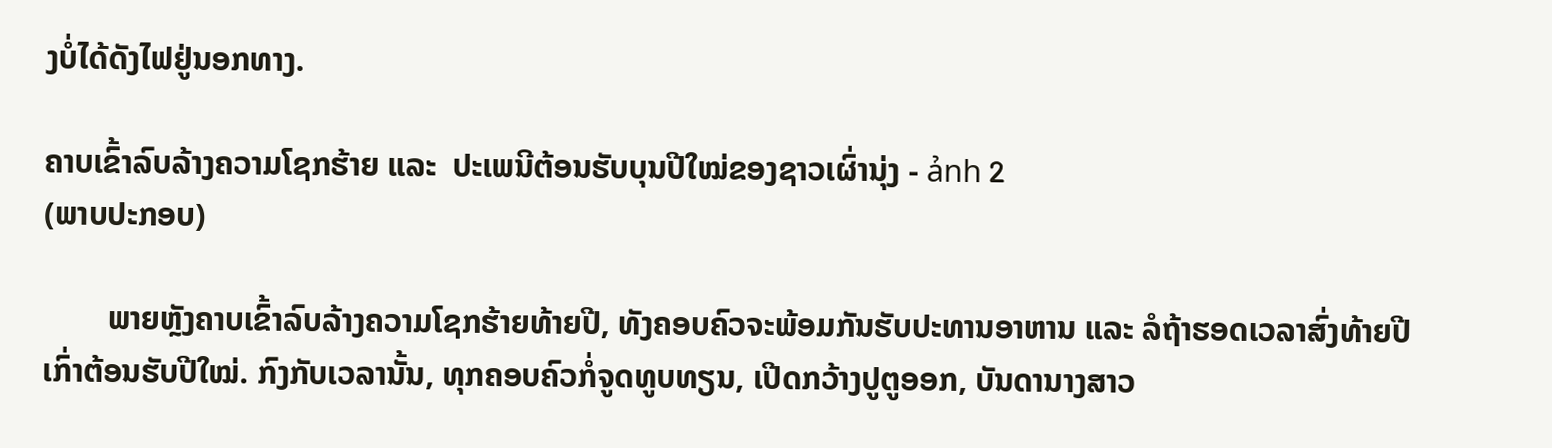ງບໍ່ໄດ້ດັງໄຟຢູ່ນອກທາງ.

ຄາບເຂົ້າລົບລ້າງຄວາມໂຊກຮ້າຍ ແລະ  ປະເພນີຕ້ອນຮັບບຸນປີໃໝ່ຂອງຊາວເຜົ່ານຸ່ງ - ảnh 2
(ພາບປະກອບ)

        ພາຍຫຼັງຄາບເຂົ້າລົບລ້າງຄວາມໂຊກຮ້າຍທ້າຍປີ, ທັງຄອບຄົວຈະພ້ອມກັນຮັບປະທານອາຫານ ແລະ ລໍຖ້າຮອດເວລາສົ່ງທ້າຍປີເກົ່າຕ້ອນຮັບປີໃໝ່. ກົງກັບເວລານັ້ນ, ທຸກຄອບຄົວກໍ່ຈູດທູບທຽນ, ເປີດກວ້າງປູຕູອອກ, ບັນດານາງສາວ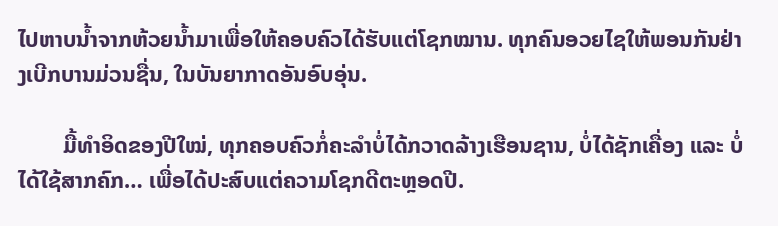ໄປຫາບນ້ຳຈາກຫ້ວຍນ້ຳມາເພື່ອໃຫ້ຄອບຄົວໄດ້ຮັບແຕ່ໂຊກໝານ. ທຸກຄົນອວຍໄຊໃຫ້ພອນກັນຢ່າງເບີກບານມ່ວນຊື່ນ, ໃນບັນຍາກາດອັນອົບອຸ່ນ.

        ມື້ທຳອິດຂອງປີໃໝ່, ທຸກຄອບຄົວກໍ່ຄະລຳບໍ່ໄດ້ກວາດລ້າງເຮືອນຊານ, ບໍ່ໄດ້ຊັກເຄື່ອງ ແລະ ບໍ່ໄດ້ໃຊ້ສາກຄົກ… ເພື່ອໄດ້ປະສົບແຕ່ຄວາມໂຊກດີຕະຫຼອດປີ.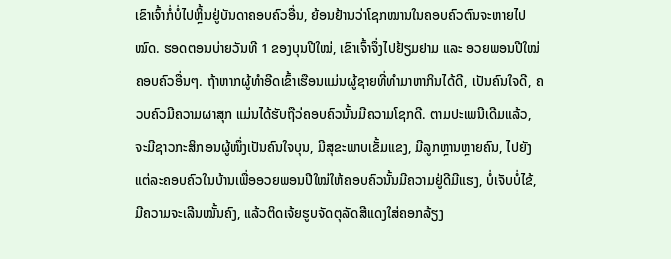ເຂົາເຈົ້າກໍ່ບໍ່ໄປຫຼິ້ນຢູ່ບັນດາຄອບຄົວອື່ນ, ຍ້ອນຢ້ານວ່າໂຊກໝານໃນຄອບຄົວຕົນຈະຫາຍໄປໝົດ. ຮອດຕອນບ່າຍວັນທີ 1 ຂອງບຸນປີໃໝ່, ເຂົາເຈົ້າຈຶ່ງໄປຢ້ຽມຢາມ ແລະ ອວຍພອນປີໃໝ່ຄອບຄົວອື່ນໆ. ຖ້າຫາກຜູ້ທຳອີດເຂົ້າເຮືອນແມ່ນຜູ້ຊາຍທີ່ທຳມາຫາກິນໄດ້ດີ, ເປັນຄົນໃຈດີ, ຄວບຄົວມີຄວາມຜາສຸກ ແມ່ນໄດ້ຮັບຖືວ່ຄອບຄົວນັ້ນມີຄວາມໂຊກດີ. ຕາມປະເພນີເດີມແລ້ວ, ຈະມີຊາວກະສິກອນຜູ້ໜຶ່ງເປັນຄົນໃຈບຸນ, ມີສຸຂະພາບເຂັ້ມແຂງ, ມີລູກຫຼານຫຼາຍຄົນ, ໄປຍັງແຕ່ລະຄອບຄົວໃນບ້ານເພື່ອອວຍພອນປີໃໝ່ໃຫ້ຄອບຄົວນັ້ນມີຄວາມຢູ່ດີມີແຮງ, ບໍ່ເຈັບບໍ່ໄຂ້, ມີຄວາມຈະເລີນໝັ້ນຄົງ, ແລ້ວຕິດເຈ້ຍຮູບຈັດຕຸລັດສີແດງໃສ່ຄອກລ້ຽງ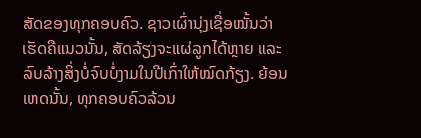ສັດຂອງທຸກຄອບຄົວ. ຊາວເຜົ່ານຸ່ງເຊື່ອໝັ້ນວ່າເຮັດຄືແນວນັ້ນ, ສັດລ້ຽງຈະແຜ່ລູກໄດ້ຫຼາຍ ແລະ ລົບລ້າງສິ່ງບໍ່ຈົບບໍ່ງາມໃນປີເກົ່າໃຫ້ໝົດກ້ຽງ. ຍ້ອນເຫດນັ້ນ, ທຸກຄອບຄົວລ້ວນ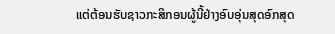ແຕ່ຕ້ອນຮັບຊາວກະສິກອນຜູ້ນີ້ຢ່າງອົບອຸ່ນສຸດອົກສຸດ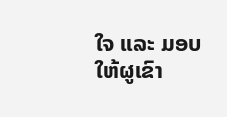ໃຈ ແລະ ມອບໃຫ້ຜູເຂົາ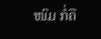ໜົມ ກໍ່ຄື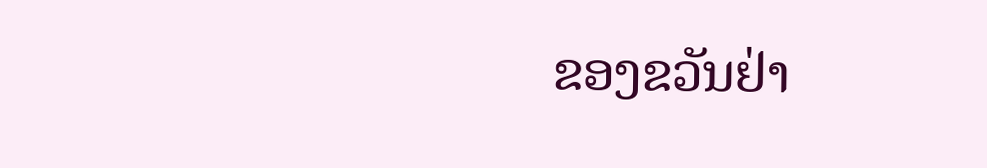ຂອງຂວັນຢ່າ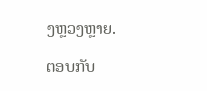ງຫຼວງຫຼາຍ.

ຕອບກັບ